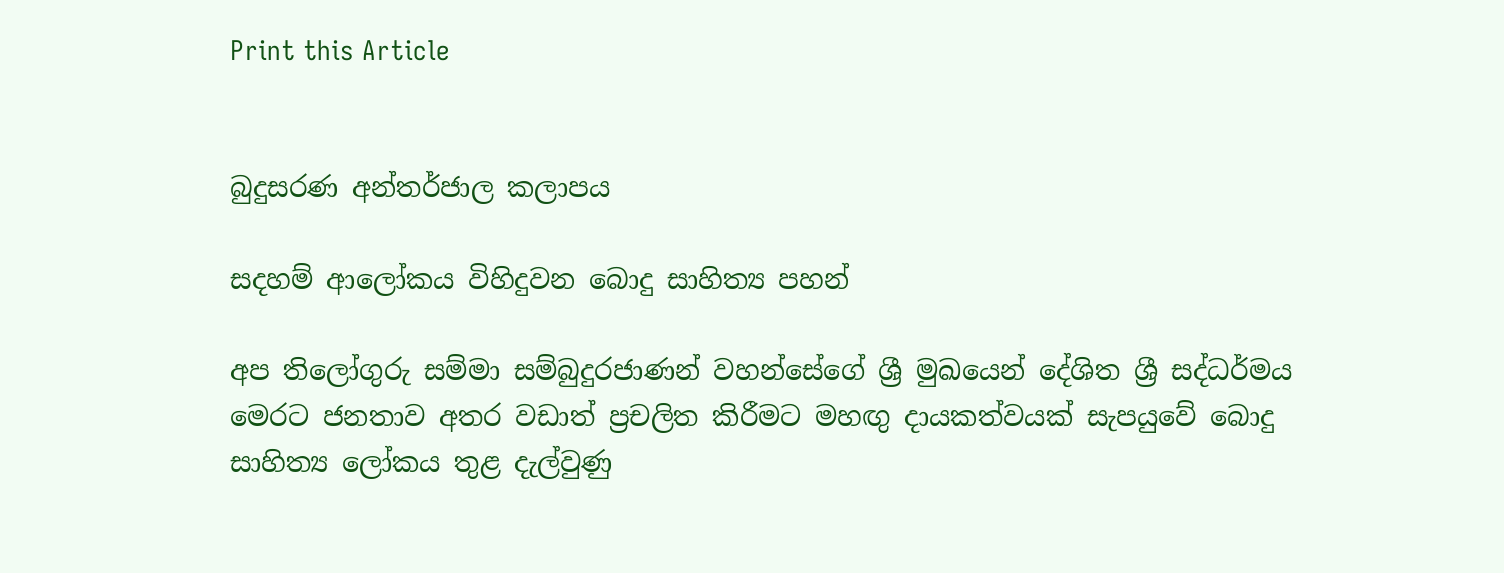Print this Article


බුදුසරණ අන්තර්ජාල කලාපය

සදහම් ආලෝකය විහිදුවන බොදු සාහිත්‍ය පහන්

අප තිලෝගුරු සම්මා සම්බුදුරජාණන් වහන්සේගේ ශ්‍රී මුඛයෙන් දේශිත ශ්‍රී සද්ධර්මය මෙරට ජනතාව අතර වඩාත් ප්‍රචලිත කිරීමට මහඟු දායකත්වයක් සැපයුවේ බොදු සාහිත්‍ය ලෝකය තුළ දැල්වුණු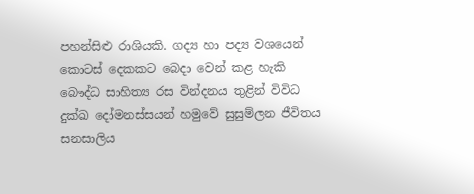පහන්සිළු රාශියකි. ගද්‍ය හා පද්‍ය වශයෙන් කොටස් දෙකකට බෙදා වෙන් කළ හැකි බෞද්ධ සාහිත්‍ය රස වින්දනය තුළින් විවිධ දුක්ඛ දෝමනස්සයන් හමුවේ සුසුම්ලන ජීවිතය සනසාලිය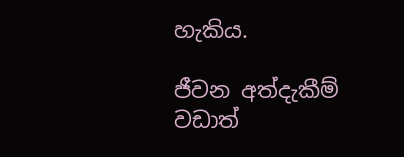හැකිය.

ජීවන අත්දැකීම් වඩාත්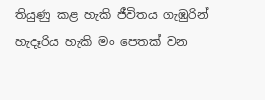තියුණු කළ හැකි ජීවිතය ගැඹුරින් හැදෑරිය හැකි මං පෙතක් වන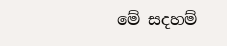මේ සදහම්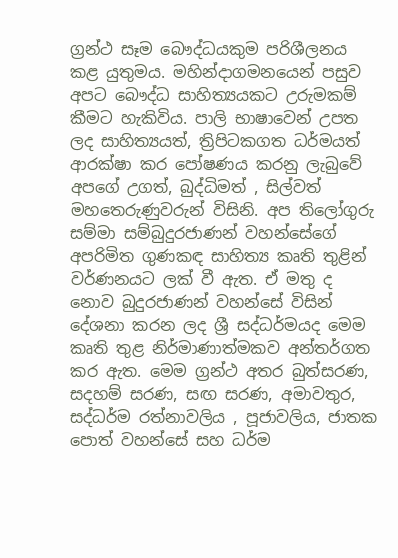ග්‍රන්ථ සෑම බෞද්ධයකුම පරිශීලනය කළ යුතුමය. මහින්දාගමනයෙන් පසුව අපට බෞද්ධ සාහිත්‍යයකට උරුමකම් කීමට හැකිවිය. පාලි භාෂාවෙන් උපත ලද සාහිත්‍යයත්, ත්‍රිපිටකගත ධර්මයත් ආරක්ෂා කර පෝෂණය කරනු ලැබුවේ අපගේ උගත්, බුද්ධිමත් , සිල්වත් මහතෙරුණුවරුන් විසිනි. අප තිලෝගුරු සම්මා සම්බුදුරජාණන් වහන්සේගේ අපරිමිත ගුණකඳ සාහිත්‍ය කෘති තුළින් වර්ණනයට ලක් වී ඇත. ඒ මතු ද නොව බුදුරජාණන් වහන්සේ විසින් දේශනා කරන ලද ශ්‍රී සද්ධර්මයද මෙම කෘති තුළ නිර්මාණාත්මකව අන්තර්ගත කර ඇත. මෙම ග්‍රන්ථ අතර බුත්සරණ, සදහම් සරණ, සඟ සරණ, අමාවතුර, සද්ධර්ම රත්නාවලිය , පූජාවලිය, ජාතක පොත් වහන්සේ සහ ධර්ම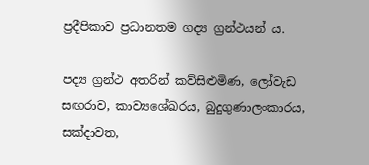ප්‍රදීපිකාව ප්‍රධානතම ගද්‍ය ග්‍රන්ථයන් ය.

පද්‍ය ග්‍රන්ථ අතරින් කව්සිළුමිණ, ලෝවැඩ සඟරාව, කාව්‍යශේඛරය, බුදුගුණාලංකාරය, සක්දාවත,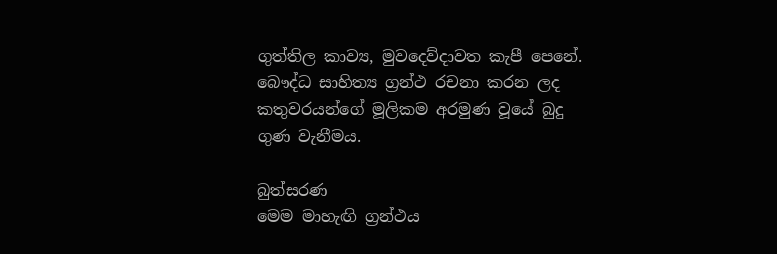ගුත්තිල කාව්‍ය, මුවදෙව්දාවත කැපී පෙනේ. බෞද්ධ සාහිත්‍ය ග්‍රන්ථ රචනා කරන ලද කතුවරයන්ගේ මූලිකම අරමුණ වූයේ බුදු ගුණ වැනීමය.

බුත්සරණ
මෙම මාහැඟි ග්‍රන්ථය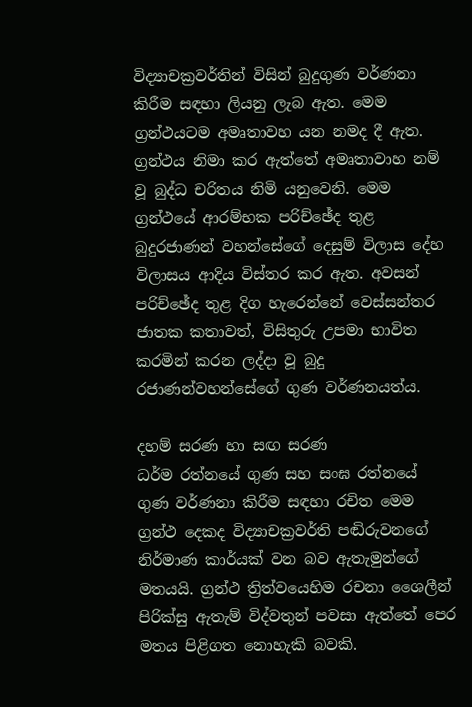විද්‍යාචක්‍රවර්තින් විසින් බුදුගුණ වර්ණනා කිරීම සඳහා ලියනු ලැබ ඇත. මෙම ග්‍රන්ථයටම අමෘතාවහ යන නමද දී ඇත. ග්‍රන්ථය නිමා කර ඇත්තේ අමෘතාවාහ නම් වූ බුද්ධ චරිතය නිමි යනුවෙනි. මෙම ග්‍රන්ථයේ ආරම්භක පරිච්ඡේද තුළ බුදුරජාණන් වහන්සේගේ දෙසුම් විලාස දේහ විලාසය ආදිය විස්තර කර ඇත. අවසන් පරිච්ඡේද තුළ දිග හැරෙන්නේ වෙස්සන්තර ජාතක කතාවත්, විසිතුරු උපමා භාවිත කරමින් කරන ලද්දා වූ බුදු රජාණන්වහන්සේගේ ගුණ වර්ණනයත්ය.

දහම් සරණ හා සඟ සරණ
ධර්ම රත්නයේ ගුණ සහ සංඝ රත්නයේ ගුණ වර්ණනා කිරීම සඳහා රචිත මෙම ග්‍රන්ථ දෙකද විද්‍යාචක්‍රවර්ති පඬිරුවනගේ නිර්මාණ කාර්යක් වන බව ඇතැමුන්ගේ මතයයි. ග්‍රන්ථ ත්‍රිත්වයෙහිම රචනා ශෛලීන් පිරික්සු ඇතැම් විද්වතුන් පවසා ඇත්තේ පෙර මතය පිළිගත නොහැකි බවකි.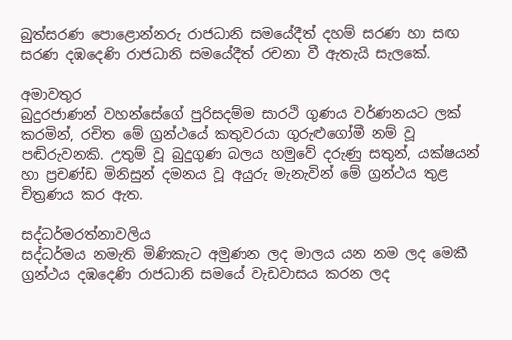බුත්සරණ පොළොන්නරු රාජධානි සමයේදීත් දහම් සරණ හා සඟ සරණ දඹදෙණි රාජධානි සමයේදීත් රචනා වී ඇතැයි සැලකේ.

අමාවතුර
බුදුරජාණන් වහන්සේගේ පුරිසදම්ම සාරථි ගුණය වර්ණනයට ලක් කරමින්, රචිත මේ ග්‍රන්ථයේ කතුවරයා ගුරුළුගෝමී නම් වූ පඬිරුවනකි. උතුම් වූ බුදුගුණ බලය හමුවේ දරුණු සතුන්, යක්ෂයන් හා ප්‍රචණ්ඩ මිනිසුන් දමනය වූ අයුරු මැනැවින් මේ ග්‍රන්ථය තුළ චිත්‍රණය කර ඇත.

සද්ධර්මරත්නාවලිය
සද්ධර්මය නමැති මිණිකැට අමුණන ලද මාලය යන නම ලද මෙකී ග්‍රන්ථය දඹදෙණි රාජධානි සමයේ වැඩවාසය කරන ලද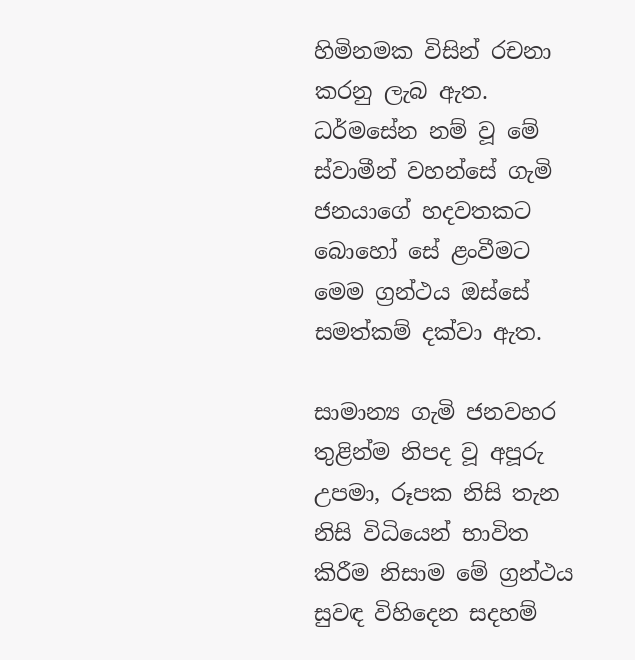හිමිනමක විසින් රචනා කරනු ලැබ ඇත. ධර්මසේන නම් වූ මේ ස්වාමීන් වහන්සේ ගැමි ජනයාගේ හදවතකට බොහෝ සේ ළංවීමට මෙම ග්‍රන්ථය ඔස්සේ සමත්කම් දක්වා ඇත.

සාමාන්‍ය ගැමි ජනවහර තුළින්ම නිපද වූ අපූරු උපමා, රූපක නිසි තැන නිසි විධියෙන් භාවිත කිරීම නිසාම මේ ග්‍රන්ථය සුවඳ විහිදෙන සදහම්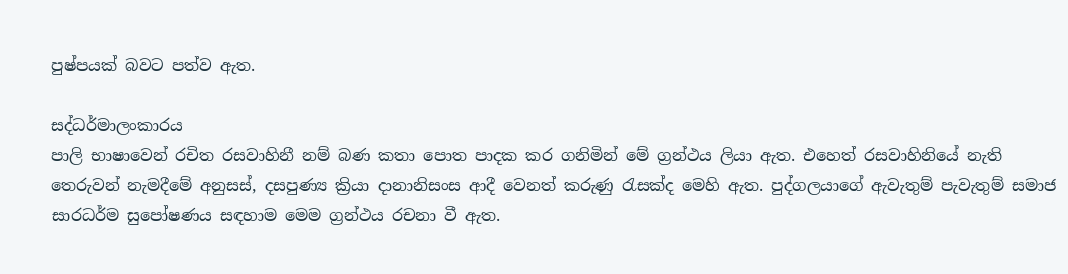පුෂ්පයක් බවට පත්ව ඇත.

සද්ධර්මාලංකාරය
පාලි භාෂාවෙන් රචිත රසවාහිනී නම් බණ කතා පොත පාදක කර ගනිමින් මේ ග්‍රන්ථය ලියා ඇත. එහෙත් රසවාහිනියේ නැති තෙරුවන් නැමදීමේ අනුසස්, දසපුණ්‍ය ක්‍රියා දානානිසංස ආදී වෙනත් කරුණු රැසක්ද මෙහි ඇත. පුද්ගලයාගේ ඇවැතුම් පැවැතුම් සමාජ සාරධර්ම සුපෝෂණය සඳහාම මෙම ග්‍රන්ථය රචනා වී ඇත.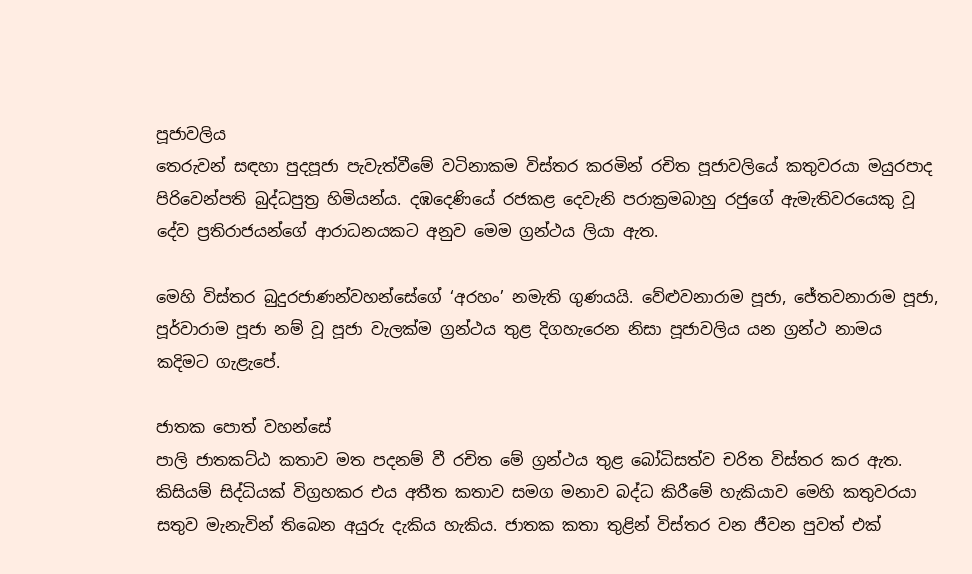පූජාවලිය
තෙරුවන් සඳහා පුදපූජා පැවැත්වීමේ වටිනාකම විස්තර කරමින් රචිත පූජාවලියේ කතුවරයා මයුරපාද පිරිවෙන්පති බුද්ධපුත්‍ර හිමියන්ය. දඹදෙණියේ රජකළ දෙවැනි පරාක්‍රමබාහු රජුගේ ඇමැතිවරයෙකු වූ දේව ප්‍රතිරාජයන්ගේ ආරාධනයකට අනුව මෙම ග්‍රන්ථය ලියා ඇත.

මෙහි විස්තර බුදුරජාණන්වහන්සේගේ ‘අරහං’ නමැති ගුණයයි. වේළුවනාරාම පූජා, ජේතවනාරාම පූජා, පූර්වාරාම පූජා නම් වූ පූජා වැලක්ම ග්‍රන්ථය තුළ දිගහැරෙන නිසා පූජාවලිය යන ග්‍රන්ථ නාමය කදිමට ගැළැපේ.

ජාතක පොත් වහන්සේ
පාලි ජාතකට්ඨ කතාව මත පදනම් වී රචිත මේ ග්‍රන්ථය තුළ බෝධිසත්ව චරිත විස්තර කර ඇත. කිසියම් සිද්ධියක් විග්‍රහකර එය අතීත කතාව සමග මනාව බද්ධ කිරීමේ හැකියාව මෙහි කතුවරයා සතුව මැනැවින් තිබෙන අයුරු දැකිය හැකිය. ජාතක කතා තුළින් විස්තර වන ජීවන පුවත් එක්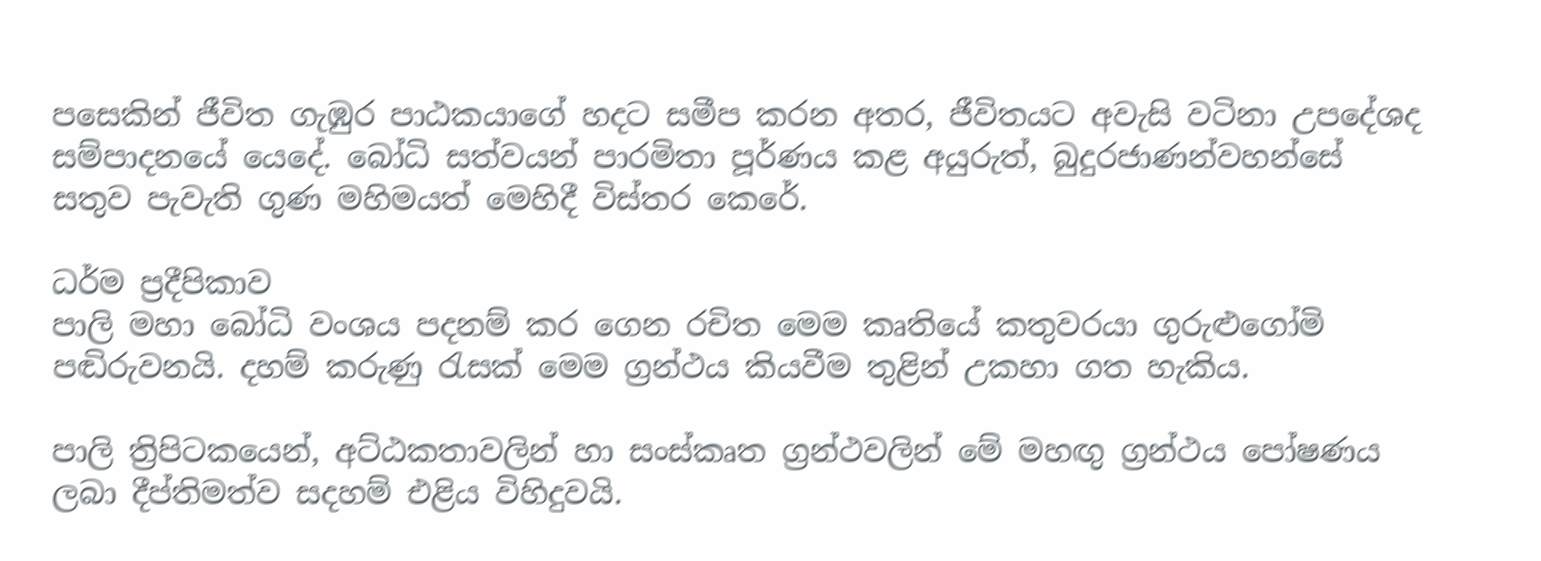පසෙකින් ජීවිත ගැඹුර පාඨකයාගේ හදට සමීප කරන අතර, ජීවිතයට අවැසි වටිනා උපදේශද සම්පාදනයේ යෙදේ. බෝධි සත්වයන් පාරමිතා පූර්ණය කළ අයුරුත්, බුදුරජාණන්වහන්සේ සතුව පැවැති ගුණ මහිමයත් මෙහිදී විස්තර කෙරේ.

ධර්ම ප්‍රදීපිකාව
පාලි මහා බෝධි වංශය පදනම් කර ගෙන රචිත මෙම කෘතියේ කතුවරයා ගුරුළුගෝමි පඬිරුවනයි. දහම් කරුණු රැසක් මෙම ග්‍රන්ථය කියවීම තුළින් උකහා ගත හැකිය.

පාලි ත්‍රිපිටකයෙන්, අට්ඨකතාවලින් හා සංස්කෘත ග්‍රන්ථවලින් මේ මහඟු ග්‍රන්ථය පෝෂණය ලබා දීප්තිමත්ව සදහම් එළිය විහිදුවයි.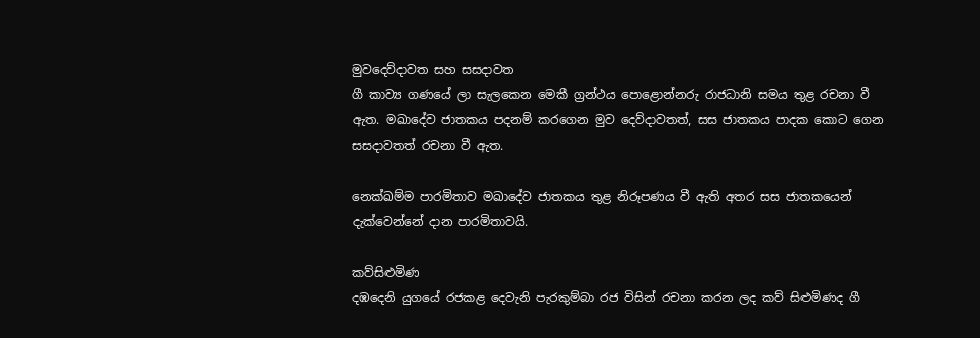මුවදෙව්දාවත සහ සසදාවත
ගී කාව්‍ය ගණයේ ලා සැලකෙන මෙකී ග්‍රන්ථය පොළොන්නරු රාජධානි සමය තුළ රචනා වී ඇත. මඛාදේව ජාතකය පදනම් කරගෙන මුව දෙව්දාවතත්, සස ජාතකය පාදක කොට ගෙන සසදාවතත් රචනා වී ඇත.

නෙක්ඛම්ම පාරමිතාව මඛාදේව ජාතකය තුළ නිරූපණය වී ඇති අතර සස ජාතකයෙන් දැක්වෙන්නේ දාන පාරමිතාවයි.

කව්සිළුමිණ
දඹදෙනි යුගයේ රජකළ දෙවැනි පැරකුම්බා රජ විසින් රචනා කරන ලද කව් සිළුමිණද ගී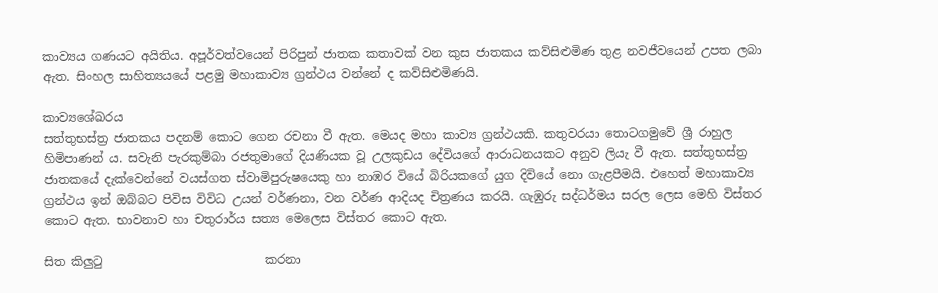කාව්‍යය ගණයට අයිතිය. අපූර්වත්වයෙන් පිරිපුන් ජාතක කතාවක් වන කුස ජාතකය කව්සිළුමිණ තුළ නවජීවයෙන් උපත ලබා ඇත. සිංහල සාහිත්‍යයයේ පළමු මහාකාව්‍ය ග්‍රන්ථය වන්නේ ද කව්සිළුමිණයි.

කාව්‍යශේඛරය
සත්තුභස්ත්‍ර ජාතකය පදනම් කොට ගෙන රචනා වී ඇත. මෙයද මහා කාව්‍ය ග්‍රන්ථයකි. කතුවරයා තොටගමුවේ ශ්‍රී රාහුල හිමිපාණන් ය. සවැනි පැරකුම්බා රජතුමාගේ දියණියක වූ උලකුඩය දේවියගේ ආරාධනයකට අනුව ලියැ වී ඇත. සත්තුභස්ත්‍ර ජාතකයේ දැක්වෙන්නේ වයස්ගත ස්වාමිපුරුෂයෙකු හා නාඹර වියේ බිරියකගේ යුග දිවියේ නො ගැළපීමයි. එහෙත් මහාකාව්‍ය ග්‍රන්ථය ඉන් ඔබ්බට පිවිස විවිධ උයන් වර්ණනා, වන වර්ණ ආදියද චිත්‍රණය කරයි. ගැඹුරු සද්ධර්මය සරල ලෙස මෙහි විස්තර කොට ඇත. භාවනාව හා චතුරාර්ය සත්‍ය මෙලෙස විස්තර කොට ඇත.

සිත කිලුටු                           කරනා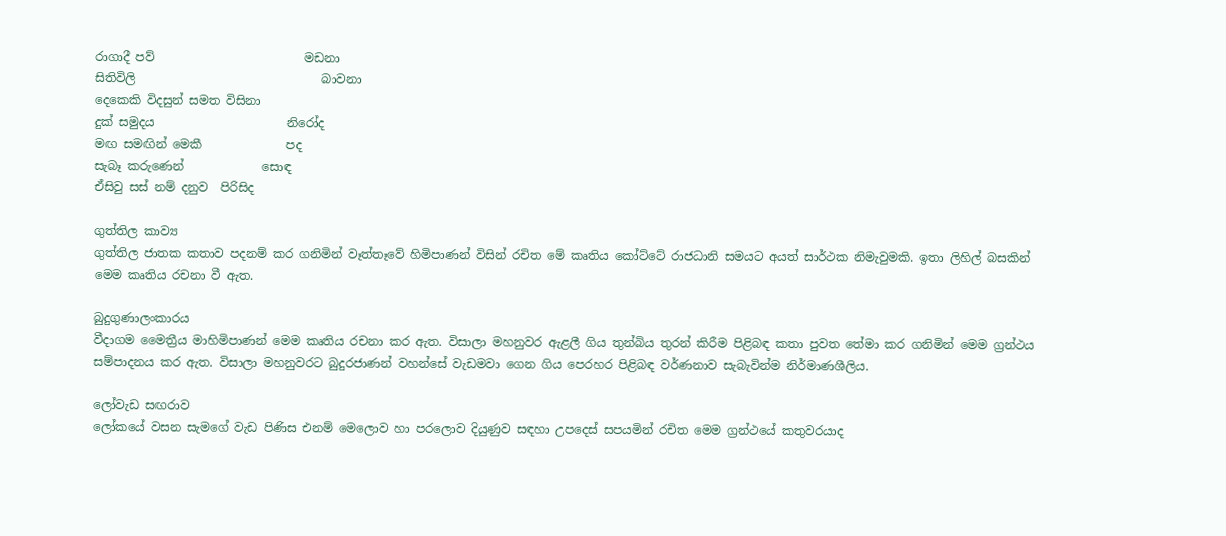රාගාදී පව්                         මඩනා
සිතිවිලි                               බාවනා
දෙකෙකි විදසුන් සමත විසිනා
දුක් සමුදය                      නිරෝද
මඟ සමඟින් මෙකී              පද
සැබෑ කරුණෙන්             සොඳ
ඒසිවු සස් නම් දනුව  පිරිසිද

ගුත්තිල කාව්‍ය
ගුත්තිල ජාතක කතාව පදනම් කර ගනිමින් වෑත්තෑවේ හිමිපාණන් විසින් රචිත මේ කෘතිය කෝට්ටේ රාජධානි සමයට අයත් සාර්ථක නිමැවුමකි. ඉතා ලිහිල් බසකින් මෙම කෘතිය රචනා වී ඇත.

බුදුගුණාලංකාරය
වීදාගම මෛත්‍රීය මාහිමිපාණන් මෙම කෘතිය රචනා කර ඇත. විසාලා මහනුවර ඇළලී ගිය තුන්බිය තුරන් කිරීම පිළිබඳ කතා පුවත තේමා කර ගනිමින් මෙම ග්‍රන්ථය සම්පාදනය කර ඇත. විසාලා මහනුවරට බුදුරජාණන් වහන්සේ වැඩමවා ගෙන ගිය පෙරහර පිළිබඳ වර්ණනාව සැබැවින්ම නිර්මාණශීලිය.

ලෝවැඩ සඟරාව
ලෝකයේ වසන සැමගේ වැඩ පිණිස එනම් මෙලොව හා පරලොව දියුණුව සඳහා උපදෙස් සපයමින් රචිත මෙම ග්‍රන්ථයේ කතුවරයාද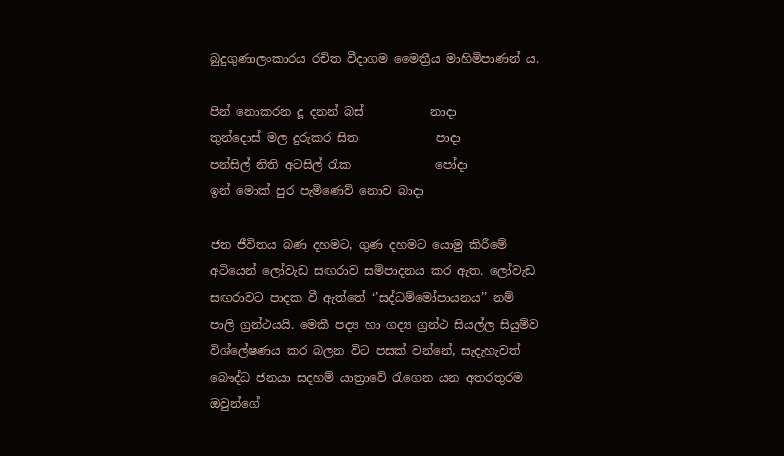බුදුගුණාලංකාරය රචිත වීදාගම මෛත්‍රීය මාහිමිපාණන් ය.

පින් නොකරන දූ දනන් බස්           නාදා
තුන්දොස් මල දුරුකර සිත             පාදා
පන්සිල් නිති අටසිල් රැක              පෝදා
ඉන් මොක් පුර පැමිණෙව් නොව බාදා

ජන ජීවිතය බණ දහමට, ගුණ දහමට යොමු කිරීමේ අටියෙන් ලෝවැඩ සඟරාව සම්පාදනය කර ඇත. ලෝවැඩ සඟරාවට පාදක වී ඇත්තේ ‘’සද්ධම්මෝපායනය’’ නම් පාලි ග්‍රන්ථයයි. මෙකී පද්‍ය හා ගද්‍ය ග්‍රන්ථ සියල්ල සියුම්ව විශ්ලේෂණය කර බලන විට පසක් වන්නේ, සැදැහැවත් බෞද්ධ ජනයා සදහම් යාත්‍රාවේ රැගෙන යන අතරතුරම ඔවුන්ගේ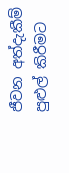ජීවන අත්දැකීම් පුළුල් කිරීමට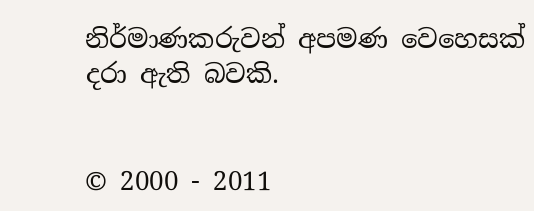නිර්මාණකරුවන් අපමණ වෙහෙසක් දරා ඇති බවකි.


© 2000 - 2011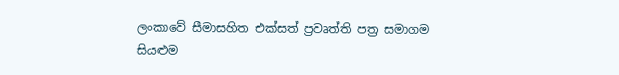ලංකාවේ සීමාසහිත එක්සත් ප්‍රවෘත්ති පත්‍ර සමාගම
සියළුම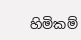හිමිකම්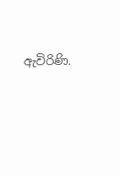ඇවිරිණි.